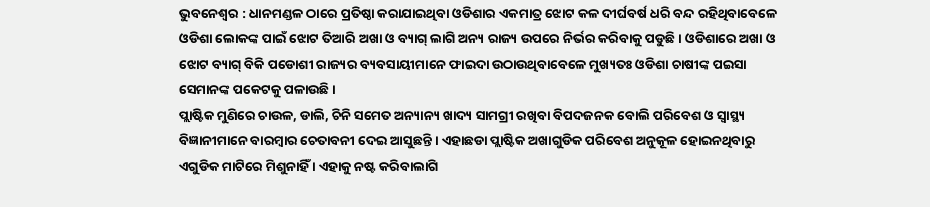ଭୁବନେଶ୍ୱର : ଧାନମଣ୍ଡଳ ଠାରେ ପ୍ରତିଷ୍ଠା କରାଯାଇଥିବା ଓଡିଶାର ଏକମାତ୍ର ଝୋଟ କଳ ଦୀର୍ଘବର୍ଷ ଧରି ବନ୍ଦ ରହିଥିବାବେଳେ ଓଡିଶା ଲୋକଙ୍କ ପାଇଁ ଝୋଟ ତିଆରି ଅଖା ଓ ବ୍ୟାଗ୍ ଲାଗି ଅନ୍ୟ ରାଜ୍ୟ ଉପରେ ନିର୍ଭର କରିବାକୁ ପଡୁଛି । ଓଡିଶାରେ ଅଖା ଓ ଝୋଟ ବ୍ୟାଗ୍ ବିକି ପଡୋଶୀ ରାଜ୍ୟର ବ୍ୟବସାୟୀମାନେ ଫାଇଦା ଉଠାଉଥିବାବେଳେ ମୁଖ୍ୟତଃ ଓଡିଶା ଚାଷୀଙ୍କ ପଇସା ସେମାନଙ୍କ ପକେଟକୁ ପଳାଉଛି ।
ପ୍ଲାଷ୍ଟିକ ମୁଣିରେ ଚାଉଳ, ଡାଲି, ଚିନି ସମେତ ଅନ୍ୟାନ୍ୟ ଖାଦ୍ୟ ସାମଗ୍ରୀ ରଖିବା ବିପଦଜନକ ବୋଲି ପରିବେଶ ଓ ସ୍ୱାସ୍ଥ୍ୟ ବିଜ୍ଞାନୀମାନେ ବାରମ୍ବାର ଚେତାବନୀ ଦେଇ ଆସୁଛନ୍ତି । ଏହାଛଡା ପ୍ଲାଷ୍ଟିକ ଅଖାଗୁଡିକ ପରିବେଶ ଅନୁକୂଳ ହୋଇନଥିବାରୁ ଏଗୁଡିକ ମାଟିରେ ମିଶୁନାହିଁ । ଏହାକୁ ନଷ୍ଟ କରିବାଲାଗି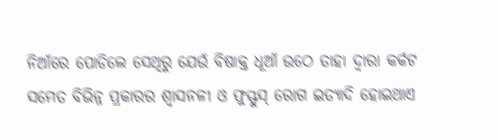ନିଆଁରେ ପୋଡିଲେ ସେଥିରୁ ଯେଉଁ ବିଷାକ୍ତ ଧୂଆଁ ଉଠେ ତାହା ଦ୍ୱାରା କର୍କଟ ସମେତ ବିଭିନ୍ନ ପ୍ରକାରର ଶ୍ୱାସନଳୀ ଓ ଫୁସ୍ଫୁସ୍ ରୋଗ ଇତ୍ୟାଦି ହୋଇଥାଏ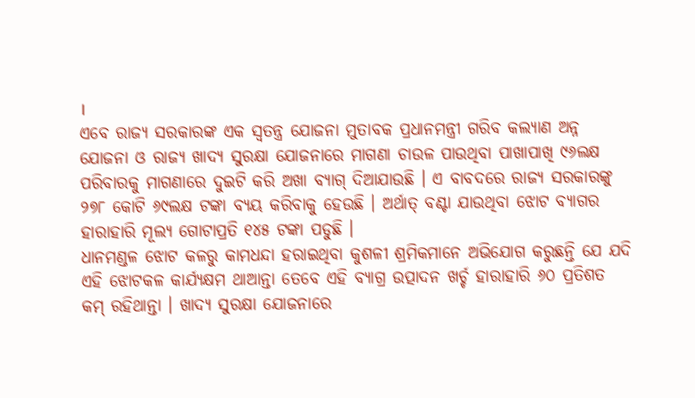।
ଏବେ ରାଜ୍ୟ ସରକାରଙ୍କ ଏକ ସ୍ୱତନ୍ତ୍ର ଯୋଜନା ମୁତାବକ ପ୍ରଧାନମନ୍ତ୍ରୀ ଗରିବ କଲ୍ୟାଣ ଅନ୍ନ ଯୋଜନା ଓ ରାଜ୍ୟ ଖାଦ୍ୟ ସୁରକ୍ଷା ଯୋଜନାରେ ମାଗଣା ଚାଉଳ ପାଉଥିବା ପାଖାପାଖି ୯୬ଲକ୍ଷ ପରିବାରକୁ ମାଗଣାରେ ଦୁଇଟି କରି ଅଖା ବ୍ୟାଗ୍ ଦିଆଯାଉଛି । ଏ ବାବଦରେ ରାଜ୍ୟ ସରକାରଙ୍କୁ ୨୭୮ କୋଟି ୬୯ଲକ୍ଷ ଟଙ୍କା ବ୍ୟୟ କରିବାକୁ ହେଉଛି । ଅର୍ଥାତ୍ ବଣ୍ଟା ଯାଉଥିବା ଝୋଟ ବ୍ୟାଗର ହାରାହାରି ମୂଲ୍ୟ ଗୋଟାପ୍ରତି ୧୪୫ ଟଙ୍କା ପଡୁଛି ।
ଧାନମଣ୍ଡଳ ଝୋଟ କଳରୁ କାମଧନ୍ଦା ହରାଇଥିବା କୁଶଳୀ ଶ୍ରମିକମାନେ ଅଭିଯୋଗ କରୁଛନ୍ତି ଯେ ଯଦି ଏହି ଝୋଟକଳ କାର୍ଯ୍ୟକ୍ଷମ ଥାଆନ୍ତା ତେବେ ଏହି ବ୍ୟାଗ୍ର ଉତ୍ପାଦନ ଖର୍ଚ୍ଚ ହାରାହାରି ୬୦ ପ୍ରତିଶତ କମ୍ ରହିଥାନ୍ତା । ଖାଦ୍ୟ ସୁରକ୍ଷା ଯୋଜନାରେ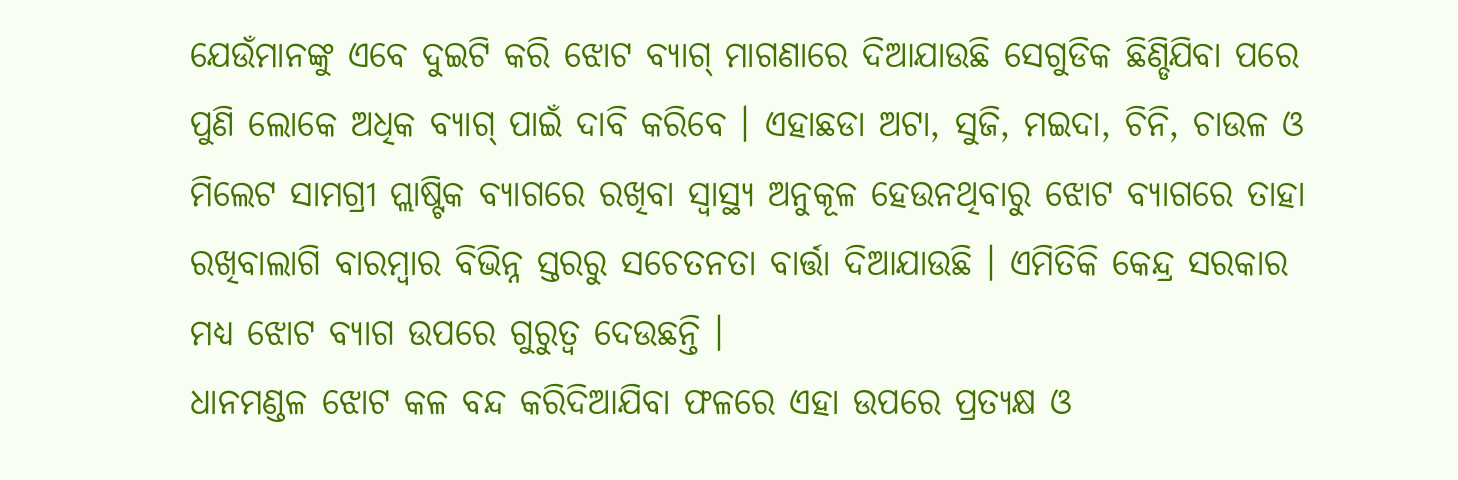ଯେଉଁମାନଙ୍କୁ ଏବେ ଦୁଇଟି କରି ଝୋଟ ବ୍ୟାଗ୍ ମାଗଣାରେ ଦିଆଯାଉଛି ସେଗୁଡିକ ଛିଣ୍ଡିଯିବା ପରେ ପୁଣି ଲୋକେ ଅଧିକ ବ୍ୟାଗ୍ ପାଇଁ ଦାବି କରିବେ । ଏହାଛଡା ଅଟା, ସୁଜି, ମଇଦା, ଚିନି, ଚାଉଳ ଓ ମିଲେଟ ସାମଗ୍ରୀ ପ୍ଲାଷ୍ଟିକ ବ୍ୟାଗରେ ରଖିବା ସ୍ୱାସ୍ଥ୍ୟ ଅନୁକୂଳ ହେଉନଥିବାରୁ ଝୋଟ ବ୍ୟାଗରେ ତାହା ରଖିବାଲାଗି ବାରମ୍ବାର ବିଭିନ୍ନ ସ୍ତରରୁ ସଚେତନତା ବାର୍ତ୍ତା ଦିଆଯାଉଛି । ଏମିତିକି କେନ୍ଦ୍ର ସରକାର ମଧ୍ୟ ଝୋଟ ବ୍ୟାଗ ଉପରେ ଗୁରୁତ୍ୱ ଦେଉଛନ୍ତି ।
ଧାନମଣ୍ଡଳ ଝୋଟ କଳ ବନ୍ଦ କରିଦିଆଯିବା ଫଳରେ ଏହା ଉପରେ ପ୍ରତ୍ୟକ୍ଷ ଓ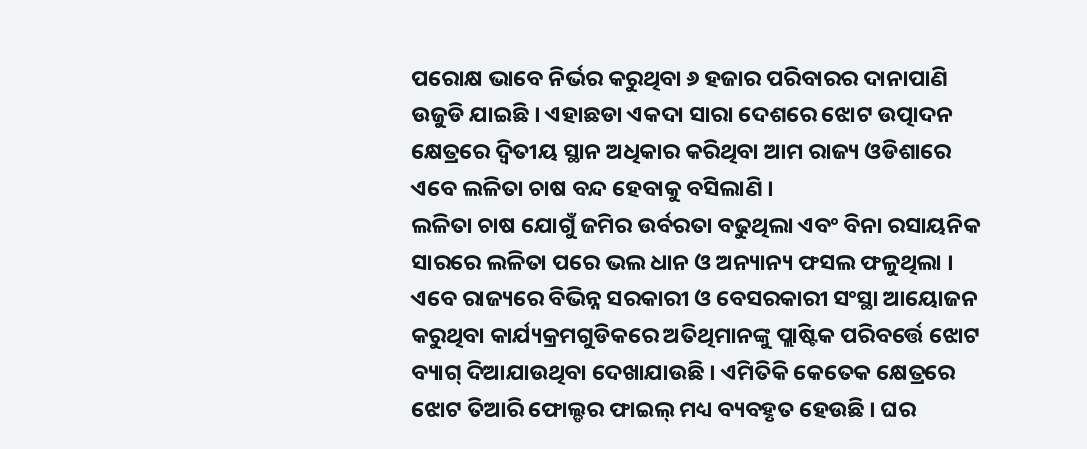ପରୋକ୍ଷ ଭାବେ ନିର୍ଭର କରୁଥିବା ୬ ହଜାର ପରିବାରର ଦାନାପାଣି ଉଜୁଡି ଯାଇଛି । ଏହାଛଡା ଏକଦା ସାରା ଦେଶରେ ଝୋଟ ଉତ୍ପାଦନ କ୍ଷେତ୍ରରେ ଦ୍ୱିତୀୟ ସ୍ଥାନ ଅଧିକାର କରିଥିବା ଆମ ରାଜ୍ୟ ଓଡିଶାରେ ଏବେ ଲଳିତା ଚାଷ ବନ୍ଦ ହେବାକୁ ବସିଲାଣି ।
ଲଳିତା ଚାଷ ଯୋଗୁଁ ଜମିର ଉର୍ବରତା ବଢୁଥିଲା ଏବଂ ବିନା ରସାୟନିକ ସାରରେ ଲଳିତା ପରେ ଭଲ ଧାନ ଓ ଅନ୍ୟାନ୍ୟ ଫସଲ ଫଳୁଥିଲା । ଏବେ ରାଜ୍ୟରେ ବିଭିନ୍ନ ସରକାରୀ ଓ ବେସରକାରୀ ସଂସ୍ଥା ଆୟୋଜନ କରୁଥିବା କାର୍ଯ୍ୟକ୍ରମଗୁଡିକରେ ଅତିଥିମାନଙ୍କୁ ପ୍ଲାଷ୍ଟିକ ପରିବର୍ତ୍ତେ ଝୋଟ ବ୍ୟାଗ୍ ଦିଆଯାଉଥିବା ଦେଖାଯାଉଛି । ଏମିତିକି କେତେକ କ୍ଷେତ୍ରରେ ଝୋଟ ତିଆରି ଫୋଲ୍ଡର ଫାଇଲ୍ ମଧ୍ୟ ବ୍ୟବହୃତ ହେଉଛି । ଘର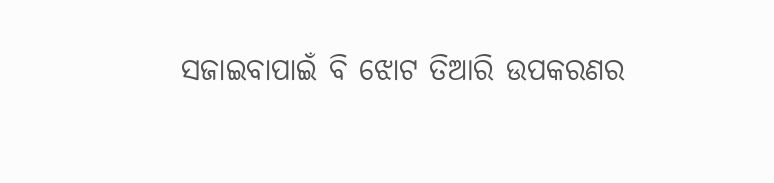ସଜାଇବାପାଇଁ ବି ଝୋଟ ତିଆରି ଉପକରଣର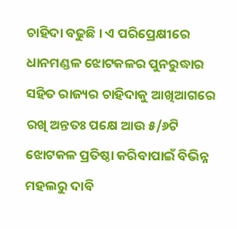ଚାହିଦା ବଢୁଛି । ଏ ପରିପ୍ରେକ୍ଷୀରେ ଧାନମଣ୍ଡଳ ଝୋଟକଳର ପୁନରୁଦ୍ଧାର ସହିତ ରାଜ୍ୟର ଚାହିଦାକୁ ଆଖିଆଗରେ ରଖି ଅନ୍ତତଃ ପକ୍ଷେ ଆଉ ୫/୬ଟି ଝୋଟକଳ ପ୍ରତିଷ୍ଠା କରିବାପାଇଁ ବିଭିନ୍ନ ମହଲରୁ ଦାବି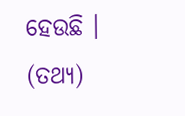ହେଉଛି । (ତଥ୍ୟ)